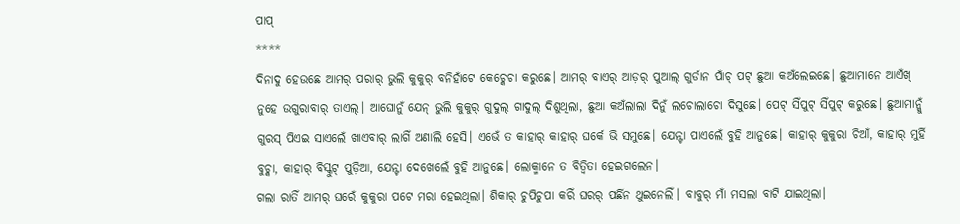ପାପ୍
****
ଦିନାଦୁ ହେଉଛେ ଆମର୍ ପରାର୍ ଭୁଲି କୁକୁର୍ ବନିହାଁଟେ କେଚ୍କେଚା କରୁଛେ। ଆମର୍ ବାଏର୍ ଆଡ଼ର୍ ପୁଆଲ୍ ଗୁର୍ଡାନ ପାଁଚ୍ ପଟ୍ ଛୁଆ କଅଁଲେଇଛେ। ଛୁଆମାନେ ଆଏଁଖ୍ ନୁହେ ଉଗୁରାବାର୍ ତାଏଲ୍। ଆଘୋନୁଁ ଯେନ୍ ଭୁଲି କୁକୁର୍ ଗୁଦୁଲ୍ ଗାଦୁଲ୍ ଦିଶୁଥିଲା, ଛୁଆ କଅଁଲାଲା ଦିନୁଁ ଲଚୋଲାଚୋ ଦିସୁଛେ। ପେଟ୍ ସିଁପୁଟ୍ ସିଁପୁଟ୍ କରୁଛେ। ଛୁଆମାନ୍କୁଁ ଗୁରସ୍ ପିଏଇ ସାଏଲେଁ ଖାଏବାର୍ ଲାଗିଁ ଅଣାଲି ହେସି। ଏଭେଁ ତ କାହାର୍ କାହାର୍ ଘର୍କେ ଭି ସମୁଛେ। ଯେନ୍ଟା ପାଏଲେଁ ବୁହି ଆନୁଛେ। କାହାର୍ କୁକୁରା ଚିଆଁ, କାହାର୍ ମୁର୍ହି ବୁଚ୍କା, କାହାର୍ ବିସ୍କୁଟ୍ ପୁଡ଼ିଆ, ଯେନ୍ଟା ଦେଖେଲେଁ ବୁହି ଆନୁଛେ। ଲୋକ୍ମାନେ ତ ବିତ୍ବିତା ହେଇଗଲେନ।
ଗଲା ରାତିଁ ଆମର୍ ଘରେଁ କୁକୁରା ପଟେ ମରା ହେଇଥିଲା। ଶିକାର୍ ଚୁପିଚୁପା କରିଁ ଘରର୍ ପର୍ଛିନ ଥୁଇନେଲିଁ। ବାବୁର୍ ମାଁ ମସଲା ବାଟି ଯାଇଥିଲା।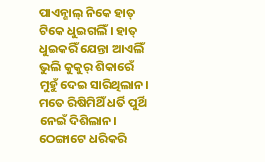ପାଏନ୍ଶାଲ୍ ନିକେ ହାତ୍ ଟିକେ ଧୁଇଗଲିଁ। ହାତ୍ ଧୁଇକରିଁ ଯେନ୍ତା ଆଏଲିଁ ଭୁଲି କୁକୁର୍ ଶିକାରେଁ ମୁହୁଁ ଦେଇ ସାରିଥିଲାନ। ମତେ ରିଷିମିଥିଁ ଧର୍ତି ପୁର୍ଥି ନେଇଁ ଦିଶିଲାନ। ଠେଙ୍ଗାଟେ ଧରିକରି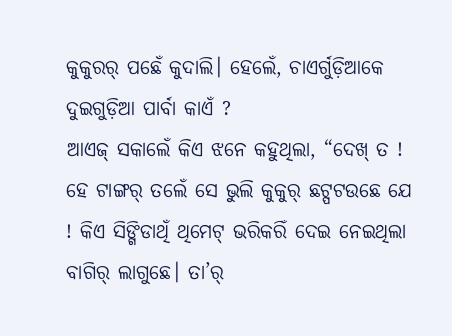କୁକୁରର୍ ପଛେଁ କୁଦାଲି। ହେଲେଁ, ଚାଏର୍ଗୁଡ଼ିଆକେ ଦୁଇଗୁଡ଼ିଆ ପାର୍ବା କାଏଁ ?
ଆଏଜ୍ ସକାଲେଁ କିଏ ଝନେ କହୁଥିଲା, “ଦେଖ୍ ତ ! ହେ ଟାଙ୍ଗର୍ ତଲେଁ ସେ ଭୁଲି କୁକୁର୍ ଛଟ୍ପଟଉଛେ ଯେ ! କିଏ ସିଙ୍ଗିଡାଥିଁ ଥିମେଟ୍ ଭରିକରିଁ ଦେଇ ନେଇଥିଲା ବାଗିର୍ ଲାଗୁଛେ। ତା’ର୍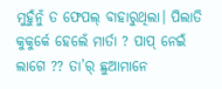ମୁହୁଁନୁଁ ତ ଫେପଲ୍ ବାହାରୁଥିଲା। ପିଲାତି କୁକୁର୍କେ ହେଲେଁ ମାର୍ତା ? ପାପ୍ ନେଇଁ ଲାଗେ ?? ତା’ର୍ ଛୁଆମାନେ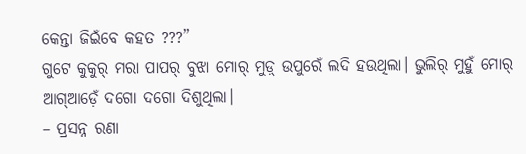କେନ୍ତା ଜିଇଁବେ କହତ ???”
ଗୁଟେ କୁକୁର୍ ମରା ପାପର୍ ବୁଝା ମୋର୍ ମୁଡ଼୍ ଉପୁରେଁ ଲଦି ହଉଥିଲା। ଭୁଲିର୍ ମୁହୁଁ ମୋର୍ ଆଗ୍ଆଡ଼େଁ ଦଗୋ ଦଗୋ ଦିଶୁଥିଲା।
– ପ୍ରସନ୍ନ ରଣା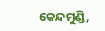କେନ୍ଦମୁଣ୍ଡି,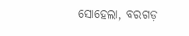ସୋହେଲା, ବରଗଡ଼